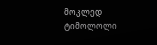მოკლედ
ტიმოლოლი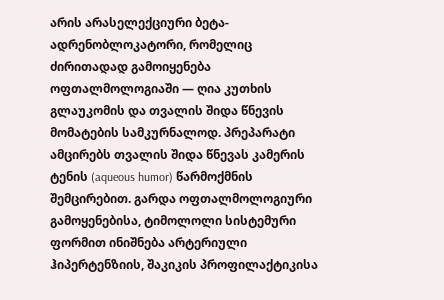არის არასელექციური ბეტა-ადრენობლოკატორი, რომელიც ძირითადად გამოიყენება ოფთალმოლოგიაში — ღია კუთხის გლაუკომის და თვალის შიდა წნევის მომატების სამკურნალოდ. პრეპარატი ამცირებს თვალის შიდა წნევას კამერის ტენის (aqueous humor) წარმოქმნის შემცირებით. გარდა ოფთალმოლოგიური გამოყენებისა, ტიმოლოლი სისტემური ფორმით ინიშნება არტერიული ჰიპერტენზიის, შაკიკის პროფილაქტიკისა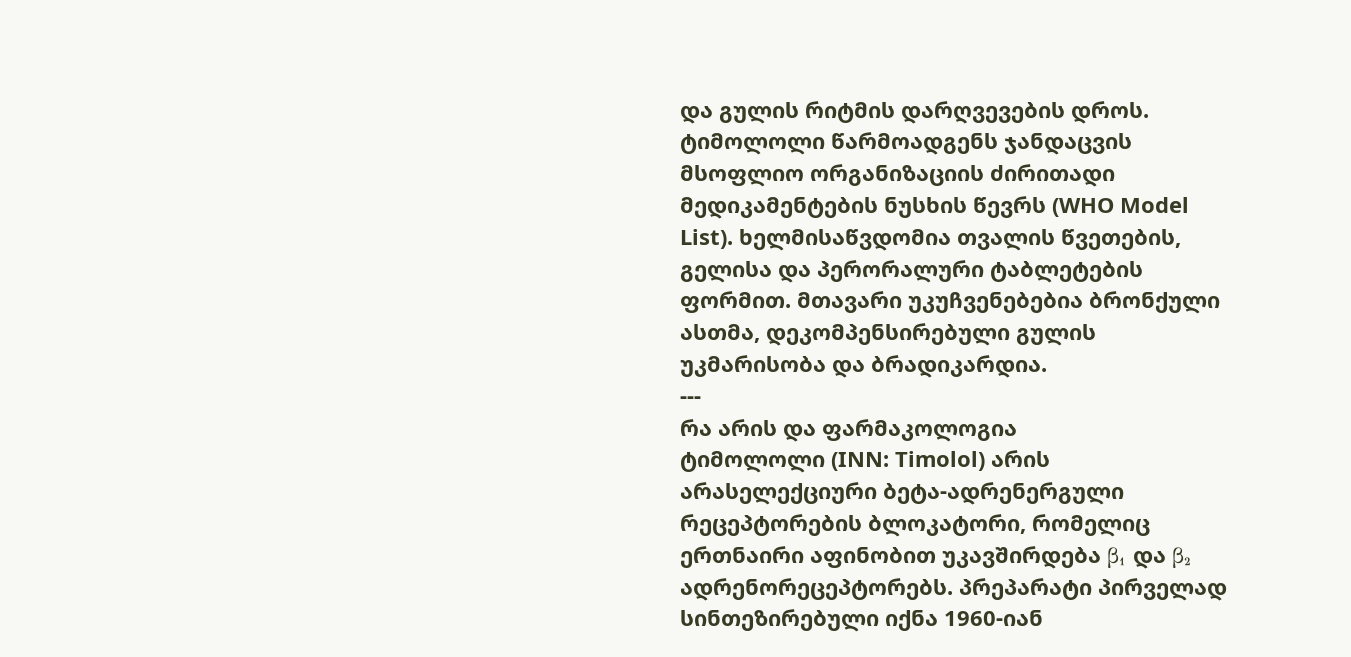და გულის რიტმის დარღვევების დროს. ტიმოლოლი წარმოადგენს ჯანდაცვის მსოფლიო ორგანიზაციის ძირითადი მედიკამენტების ნუსხის წევრს (WHO Model List). ხელმისაწვდომია თვალის წვეთების, გელისა და პერორალური ტაბლეტების ფორმით. მთავარი უკუჩვენებებია ბრონქული ასთმა, დეკომპენსირებული გულის უკმარისობა და ბრადიკარდია.
---
რა არის და ფარმაკოლოგია
ტიმოლოლი (INN: Timolol) არის არასელექციური ბეტა-ადრენერგული რეცეპტორების ბლოკატორი, რომელიც ერთნაირი აფინობით უკავშირდება β₁ და β₂ ადრენორეცეპტორებს. პრეპარატი პირველად სინთეზირებული იქნა 1960-იან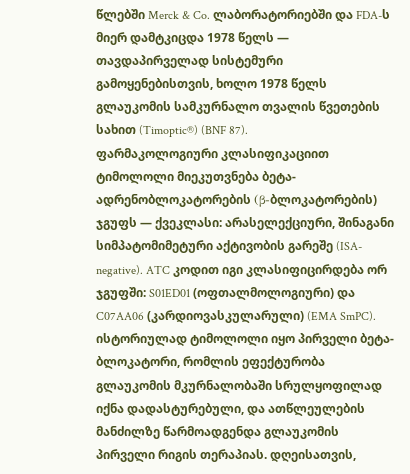წლებში Merck & Co. ლაბორატორიებში და FDA-ს მიერ დამტკიცდა 1978 წელს — თავდაპირველად სისტემური გამოყენებისთვის, ხოლო 1978 წელს გლაუკომის სამკურნალო თვალის წვეთების სახით (Timoptic®) (BNF 87).
ფარმაკოლოგიური კლასიფიკაციით ტიმოლოლი მიეკუთვნება ბეტა-ადრენობლოკატორების (β-ბლოკატორების) ჯგუფს — ქვეკლასი: არასელექციური, შინაგანი სიმპატომიმეტური აქტივობის გარეშე (ISA-negative). ATC კოდით იგი კლასიფიცირდება ორ ჯგუფში: S01ED01 (ოფთალმოლოგიური) და C07AA06 (კარდიოვასკულარული) (EMA SmPC).
ისტორიულად ტიმოლოლი იყო პირველი ბეტა-ბლოკატორი, რომლის ეფექტურობა გლაუკომის მკურნალობაში სრულყოფილად იქნა დადასტურებული, და ათწლეულების მანძილზე წარმოადგენდა გლაუკომის პირველი რიგის თერაპიას. დღეისათვის,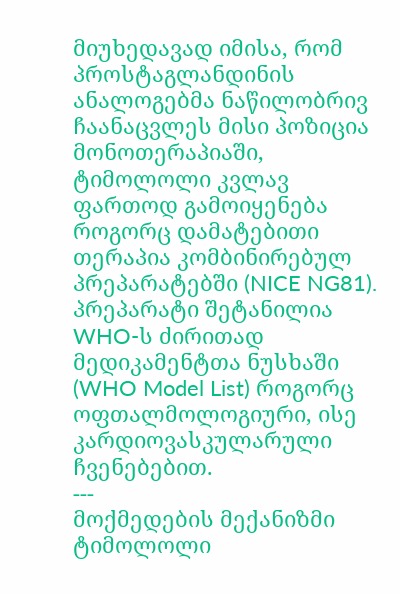მიუხედავად იმისა, რომ პროსტაგლანდინის ანალოგებმა ნაწილობრივ ჩაანაცვლეს მისი პოზიცია მონოთერაპიაში, ტიმოლოლი კვლავ ფართოდ გამოიყენება როგორც დამატებითი თერაპია კომბინირებულ პრეპარატებში (NICE NG81). პრეპარატი შეტანილია WHO-ს ძირითად მედიკამენტთა ნუსხაში (WHO Model List) როგორც ოფთალმოლოგიური, ისე კარდიოვასკულარული ჩვენებებით.
---
მოქმედების მექანიზმი
ტიმოლოლი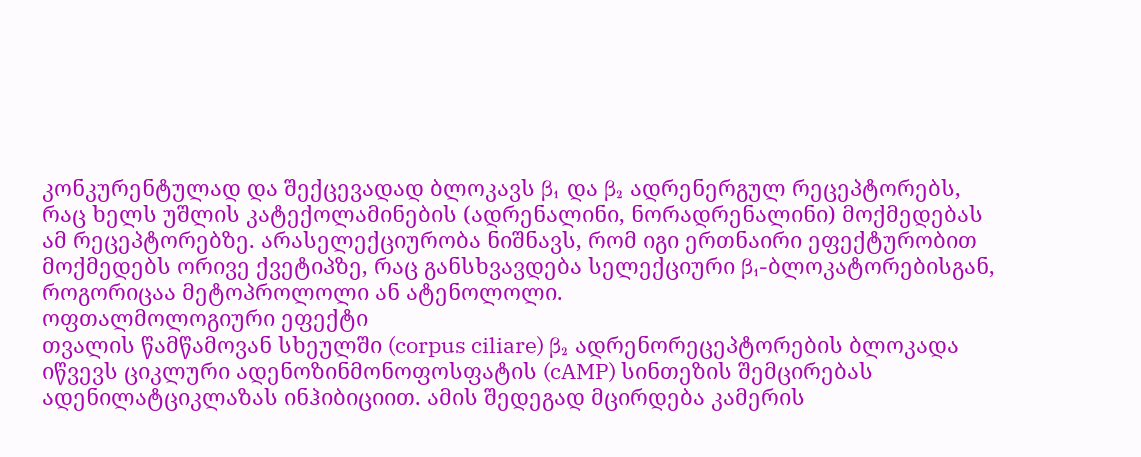კონკურენტულად და შექცევადად ბლოკავს β₁ და β₂ ადრენერგულ რეცეპტორებს, რაც ხელს უშლის კატექოლამინების (ადრენალინი, ნორადრენალინი) მოქმედებას ამ რეცეპტორებზე. არასელექციურობა ნიშნავს, რომ იგი ერთნაირი ეფექტურობით მოქმედებს ორივე ქვეტიპზე, რაც განსხვავდება სელექციური β₁-ბლოკატორებისგან, როგორიცაა მეტოპროლოლი ან ატენოლოლი.
ოფთალმოლოგიური ეფექტი
თვალის წამწამოვან სხეულში (corpus ciliare) β₂ ადრენორეცეპტორების ბლოკადა იწვევს ციკლური ადენოზინმონოფოსფატის (cAMP) სინთეზის შემცირებას ადენილატციკლაზას ინჰიბიციით. ამის შედეგად მცირდება კამერის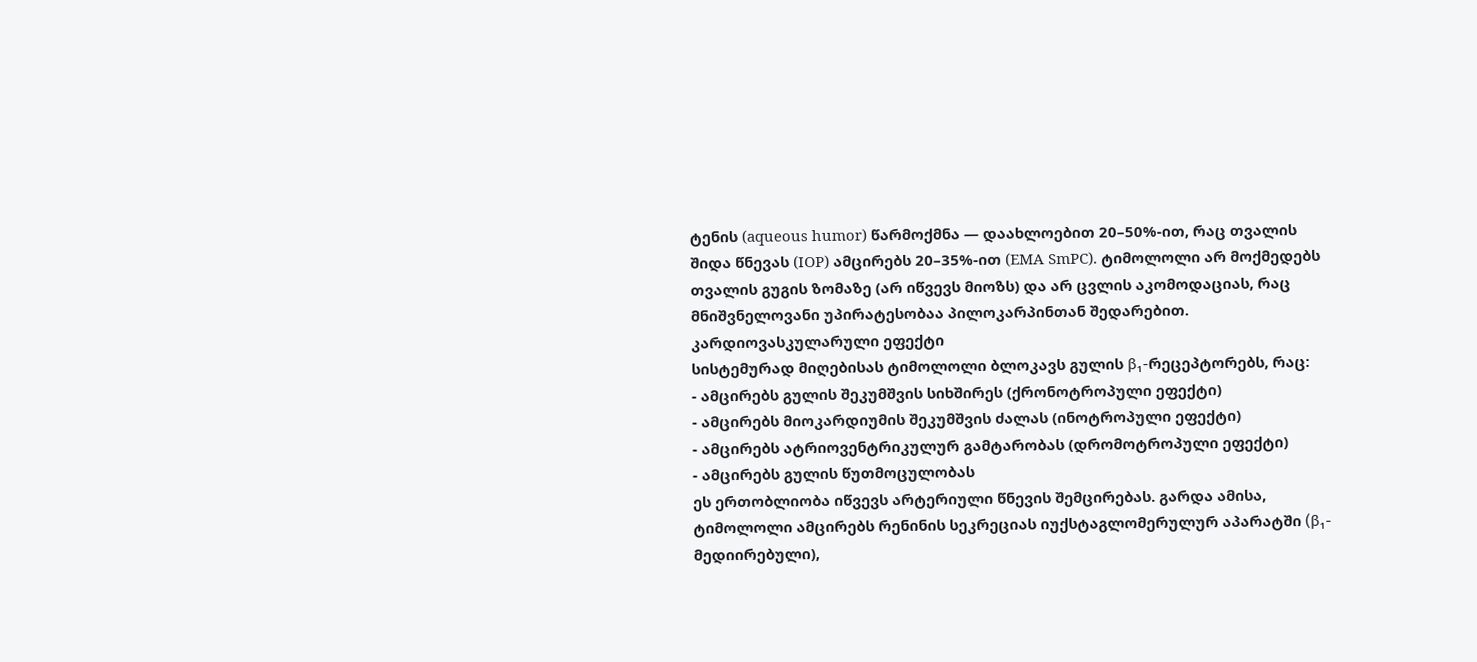ტენის (aqueous humor) წარმოქმნა — დაახლოებით 20–50%-ით, რაც თვალის შიდა წნევას (IOP) ამცირებს 20–35%-ით (EMA SmPC). ტიმოლოლი არ მოქმედებს თვალის გუგის ზომაზე (არ იწვევს მიოზს) და არ ცვლის აკომოდაციას, რაც მნიშვნელოვანი უპირატესობაა პილოკარპინთან შედარებით.
კარდიოვასკულარული ეფექტი
სისტემურად მიღებისას ტიმოლოლი ბლოკავს გულის β₁-რეცეპტორებს, რაც:
- ამცირებს გულის შეკუმშვის სიხშირეს (ქრონოტროპული ეფექტი)
- ამცირებს მიოკარდიუმის შეკუმშვის ძალას (ინოტროპული ეფექტი)
- ამცირებს ატრიოვენტრიკულურ გამტარობას (დრომოტროპული ეფექტი)
- ამცირებს გულის წუთმოცულობას
ეს ერთობლიობა იწვევს არტერიული წნევის შემცირებას. გარდა ამისა, ტიმოლოლი ამცირებს რენინის სეკრეციას იუქსტაგლომერულურ აპარატში (β₁-მედიირებული),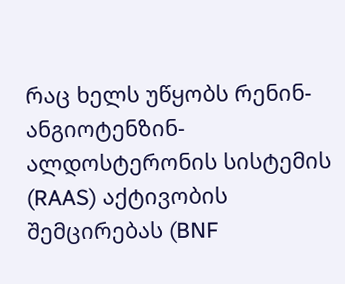რაც ხელს უწყობს რენინ-ანგიოტენზინ-ალდოსტერონის სისტემის (RAAS) აქტივობის შემცირებას (BNF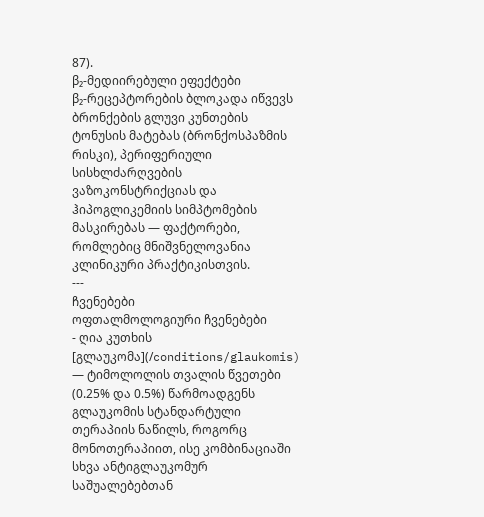87).
β₂-მედიირებული ეფექტები
β₂-რეცეპტორების ბლოკადა იწვევს ბრონქების გლუვი კუნთების ტონუსის მატებას (ბრონქოსპაზმის რისკი), პერიფერიული სისხლძარღვების ვაზოკონსტრიქციას და ჰიპოგლიკემიის სიმპტომების მასკირებას — ფაქტორები, რომლებიც მნიშვნელოვანია კლინიკური პრაქტიკისთვის.
---
ჩვენებები
ოფთალმოლოგიური ჩვენებები
- ღია კუთხის [გლაუკომა](/conditions/glaukomis) — ტიმოლოლის თვალის წვეთები (0.25% და 0.5%) წარმოადგენს გლაუკომის სტანდარტული თერაპიის ნაწილს, როგორც მონოთერაპიით, ისე კომბინაციაში სხვა ანტიგლაუკომურ საშუალებებთან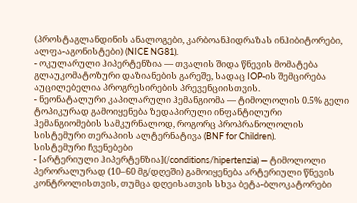(პროსტაგლანდინის ანალოგები, კარბოანჰიდრაზას ინჰიბიტორები, ალფა-აგონისტები) (NICE NG81).
- ოკულარული ჰიპერტენზია — თვალის შიდა წნევის მომატება გლაუკომატოზური დაზიანების გარეშე, სადაც IOP-ის შემცირება აუცილებელია პროგრესირების პრევენციისთვის.
- ნეონატალური კაპილარული ჰემანგიომა — ტიმოლოლის 0.5% გელი ტოპიკურად გამოიყენება ზედაპირული ინფანტილური ჰემანგიომების სამკურნალოდ, როგორც პროპრანოლოლის სისტემური თერაპიის ალტერნატივა (BNF for Children).
სისტემური ჩვენებები
- [არტერიული ჰიპერტენზია](/conditions/hipertenzia) — ტიმოლოლი პერორალურად (10–60 მგ/დღეში) გამოიყენება არტერიული წნევის კონტროლისთვის, თუმცა დღეისათვის სხვა ბეტა-ბლოკატორები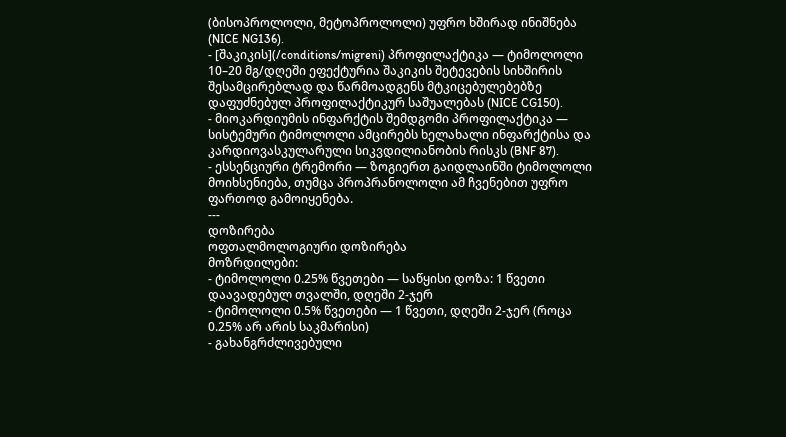(ბისოპროლოლი, მეტოპროლოლი) უფრო ხშირად ინიშნება (NICE NG136).
- [შაკიკის](/conditions/migreni) პროფილაქტიკა — ტიმოლოლი 10–20 მგ/დღეში ეფექტურია შაკიკის შეტევების სიხშირის შესამცირებლად და წარმოადგენს მტკიცებულებებზე დაფუძნებულ პროფილაქტიკურ საშუალებას (NICE CG150).
- მიოკარდიუმის ინფარქტის შემდგომი პროფილაქტიკა — სისტემური ტიმოლოლი ამცირებს ხელახალი ინფარქტისა და კარდიოვასკულარული სიკვდილიანობის რისკს (BNF 87).
- ესსენციური ტრემორი — ზოგიერთ გაიდლაინში ტიმოლოლი მოიხსენიება, თუმცა პროპრანოლოლი ამ ჩვენებით უფრო ფართოდ გამოიყენება.
---
დოზირება
ოფთალმოლოგიური დოზირება
მოზრდილები:
- ტიმოლოლი 0.25% წვეთები — საწყისი დოზა: 1 წვეთი დაავადებულ თვალში, დღეში 2-ჯერ
- ტიმოლოლი 0.5% წვეთები — 1 წვეთი, დღეში 2-ჯერ (როცა 0.25% არ არის საკმარისი)
- გახანგრძლივებული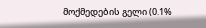მოქმედების გელი (0.1%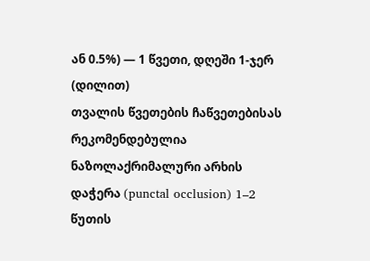ან 0.5%) — 1 წვეთი, დღეში 1-ჯერ (დილით)
თვალის წვეთების ჩაწვეთებისას რეკომენდებულია ნაზოლაქრიმალური არხის დაჭერა (punctal occlusion) 1–2 წუთის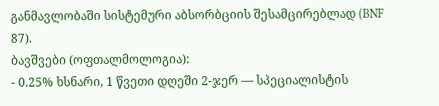განმავლობაში სისტემური აბსორბციის შესამცირებლად (BNF 87).
ბავშვები (ოფთალმოლოგია):
- 0.25% ხსნარი, 1 წვეთი დღეში 2-ჯერ — სპეციალისტის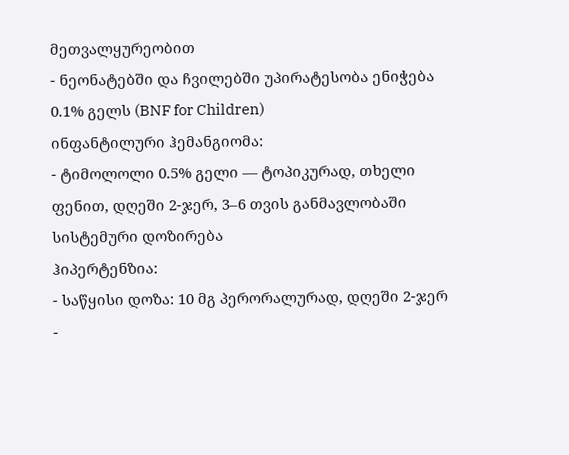მეთვალყურეობით
- ნეონატებში და ჩვილებში უპირატესობა ენიჭება 0.1% გელს (BNF for Children)
ინფანტილური ჰემანგიომა:
- ტიმოლოლი 0.5% გელი — ტოპიკურად, თხელი ფენით, დღეში 2-ჯერ, 3–6 თვის განმავლობაში
სისტემური დოზირება
ჰიპერტენზია:
- საწყისი დოზა: 10 მგ პერორალურად, დღეში 2-ჯერ
-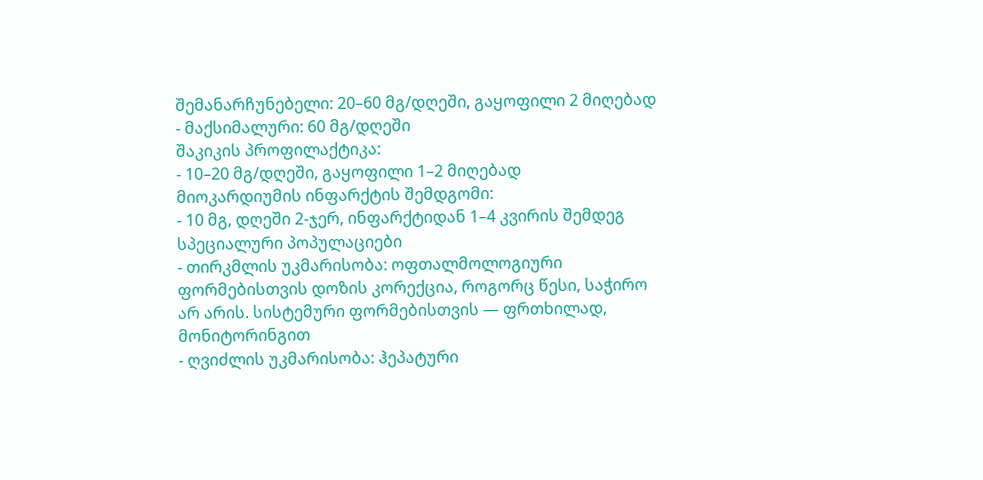შემანარჩუნებელი: 20–60 მგ/დღეში, გაყოფილი 2 მიღებად
- მაქსიმალური: 60 მგ/დღეში
შაკიკის პროფილაქტიკა:
- 10–20 მგ/დღეში, გაყოფილი 1–2 მიღებად
მიოკარდიუმის ინფარქტის შემდგომი:
- 10 მგ, დღეში 2-ჯერ, ინფარქტიდან 1–4 კვირის შემდეგ
სპეციალური პოპულაციები
- თირკმლის უკმარისობა: ოფთალმოლოგიური ფორმებისთვის დოზის კორექცია, როგორც წესი, საჭირო არ არის. სისტემური ფორმებისთვის — ფრთხილად, მონიტორინგით
- ღვიძლის უკმარისობა: ჰეპატური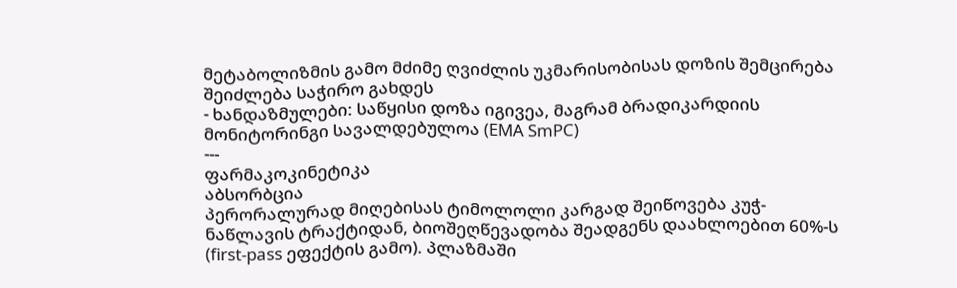მეტაბოლიზმის გამო მძიმე ღვიძლის უკმარისობისას დოზის შემცირება შეიძლება საჭირო გახდეს
- ხანდაზმულები: საწყისი დოზა იგივეა, მაგრამ ბრადიკარდიის მონიტორინგი სავალდებულოა (EMA SmPC)
---
ფარმაკოკინეტიკა
აბსორბცია
პერორალურად მიღებისას ტიმოლოლი კარგად შეიწოვება კუჭ-ნაწლავის ტრაქტიდან, ბიოშეღწევადობა შეადგენს დაახლოებით 60%-ს (first-pass ეფექტის გამო). პლაზმაში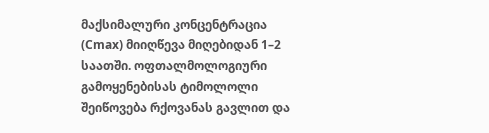მაქსიმალური კონცენტრაცია (Cmax) მიიღწევა მიღებიდან 1–2 საათში. ოფთალმოლოგიური გამოყენებისას ტიმოლოლი შეიწოვება რქოვანას გავლით და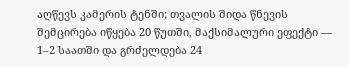აღწევს კამერის ტენში; თვალის შიდა წნევის შემცირება იწყება 20 წუთში, მაქსიმალური ეფექტი — 1–2 საათში და გრძელდება 24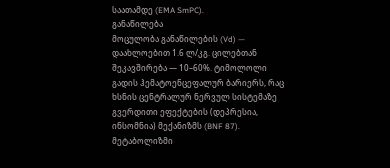საათამდე (EMA SmPC).
განაწილება
მოცულობა განაწილების (Vd) — დაახლოებით 1.6 ლ/კგ. ცილებთან შეკავშირება — 10–60%. ტიმოლოლი გადის ჰემატოენცეფალურ ბარიერს, რაც ხსნის ცენტრალურ ნერვულ სისტემაზე გვერდითი ეფექტების (დეპრესია, ინსომნია) მექანიზმს (BNF 87).
მეტაბოლიზმი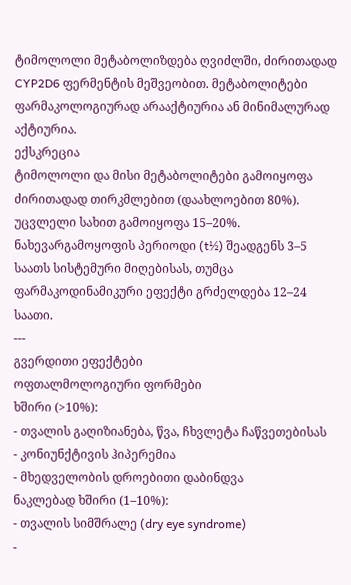ტიმოლოლი მეტაბოლიზდება ღვიძლში, ძირითადად CYP2D6 ფერმენტის მეშვეობით. მეტაბოლიტები ფარმაკოლოგიურად არააქტიურია ან მინიმალურად აქტიურია.
ექსკრეცია
ტიმოლოლი და მისი მეტაბოლიტები გამოიყოფა ძირითადად თირკმლებით (დაახლოებით 80%). უცვლელი სახით გამოიყოფა 15–20%. ნახევარგამოყოფის პერიოდი (t½) შეადგენს 3–5 საათს სისტემური მიღებისას, თუმცა ფარმაკოდინამიკური ეფექტი გრძელდება 12–24 საათი.
---
გვერდითი ეფექტები
ოფთალმოლოგიური ფორმები
ხშირი (>10%):
- თვალის გაღიზიანება, წვა, ჩხვლეტა ჩაწვეთებისას
- კონიუნქტივის ჰიპერემია
- მხედველობის დროებითი დაბინდვა
ნაკლებად ხშირი (1–10%):
- თვალის სიმშრალე (dry eye syndrome)
-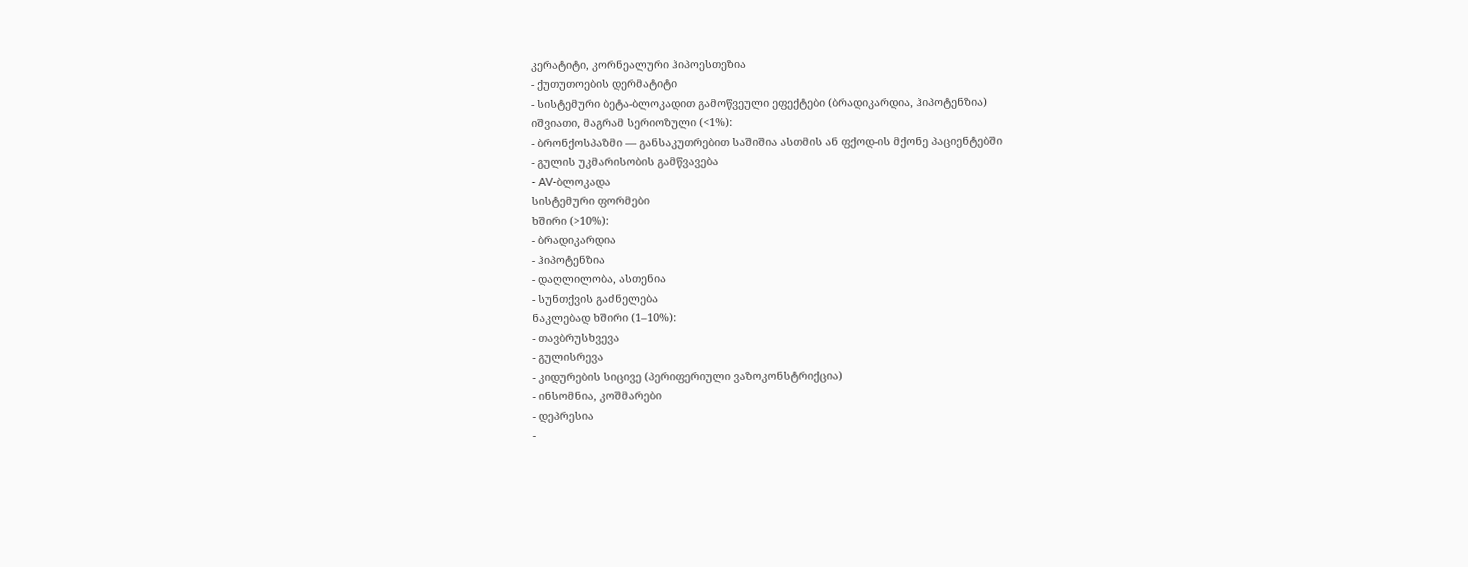კერატიტი, კორნეალური ჰიპოესთეზია
- ქუთუთოების დერმატიტი
- სისტემური ბეტა-ბლოკადით გამოწვეული ეფექტები (ბრადიკარდია, ჰიპოტენზია)
იშვიათი, მაგრამ სერიოზული (<1%):
- ბრონქოსპაზმი — განსაკუთრებით საშიშია ასთმის ან ფქოდ-ის მქონე პაციენტებში
- გულის უკმარისობის გამწვავება
- AV-ბლოკადა
სისტემური ფორმები
ხშირი (>10%):
- ბრადიკარდია
- ჰიპოტენზია
- დაღლილობა, ასთენია
- სუნთქვის გაძნელება
ნაკლებად ხშირი (1–10%):
- თავბრუსხვევა
- გულისრევა
- კიდურების სიცივე (პერიფერიული ვაზოკონსტრიქცია)
- ინსომნია, კოშმარები
- დეპრესია
-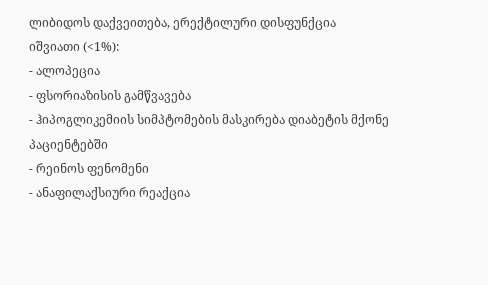ლიბიდოს დაქვეითება, ერექტილური დისფუნქცია
იშვიათი (<1%):
- ალოპეცია
- ფსორიაზისის გამწვავება
- ჰიპოგლიკემიის სიმპტომების მასკირება დიაბეტის მქონე პაციენტებში
- რეინოს ფენომენი
- ანაფილაქსიური რეაქცია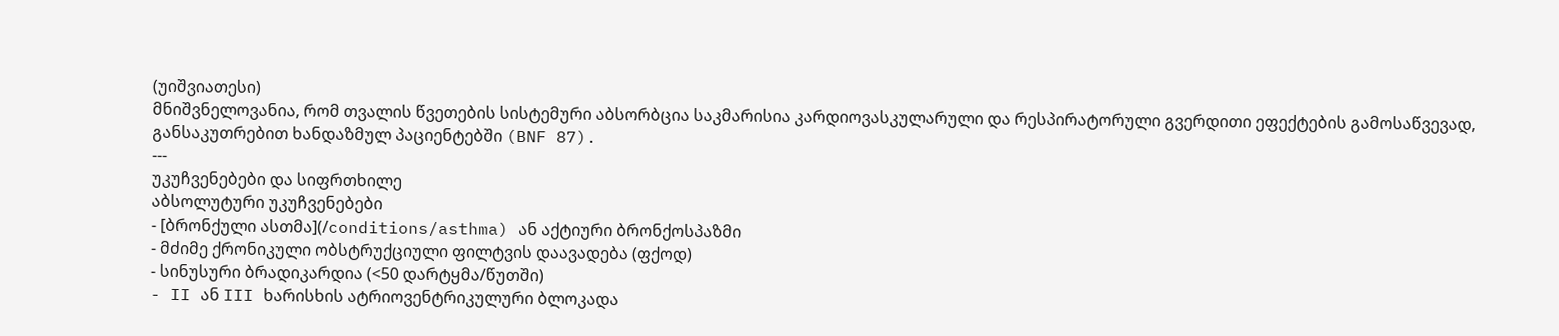(უიშვიათესი)
მნიშვნელოვანია, რომ თვალის წვეთების სისტემური აბსორბცია საკმარისია კარდიოვასკულარული და რესპირატორული გვერდითი ეფექტების გამოსაწვევად, განსაკუთრებით ხანდაზმულ პაციენტებში (BNF 87).
---
უკუჩვენებები და სიფრთხილე
აბსოლუტური უკუჩვენებები
- [ბრონქული ასთმა](/conditions/asthma) ან აქტიური ბრონქოსპაზმი
- მძიმე ქრონიკული ობსტრუქციული ფილტვის დაავადება (ფქოდ)
- სინუსური ბრადიკარდია (<50 დარტყმა/წუთში)
- II ან III ხარისხის ატრიოვენტრიკულური ბლოკადა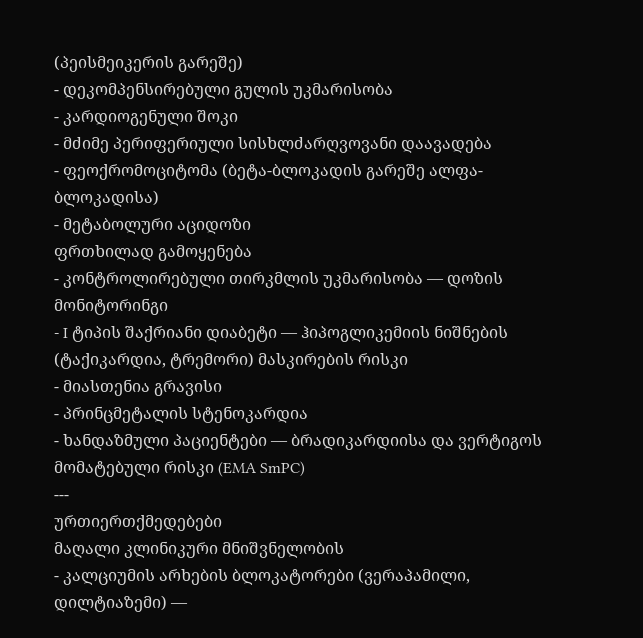(პეისმეიკერის გარეშე)
- დეკომპენსირებული გულის უკმარისობა
- კარდიოგენული შოკი
- მძიმე პერიფერიული სისხლძარღვოვანი დაავადება
- ფეოქრომოციტომა (ბეტა-ბლოკადის გარეშე ალფა-ბლოკადისა)
- მეტაბოლური აციდოზი
ფრთხილად გამოყენება
- კონტროლირებული თირკმლის უკმარისობა — დოზის მონიტორინგი
- I ტიპის შაქრიანი დიაბეტი — ჰიპოგლიკემიის ნიშნების (ტაქიკარდია, ტრემორი) მასკირების რისკი
- მიასთენია გრავისი
- პრინცმეტალის სტენოკარდია
- ხანდაზმული პაციენტები — ბრადიკარდიისა და ვერტიგოს მომატებული რისკი (EMA SmPC)
---
ურთიერთქმედებები
მაღალი კლინიკური მნიშვნელობის
- კალციუმის არხების ბლოკატორები (ვერაპამილი, დილტიაზემი) —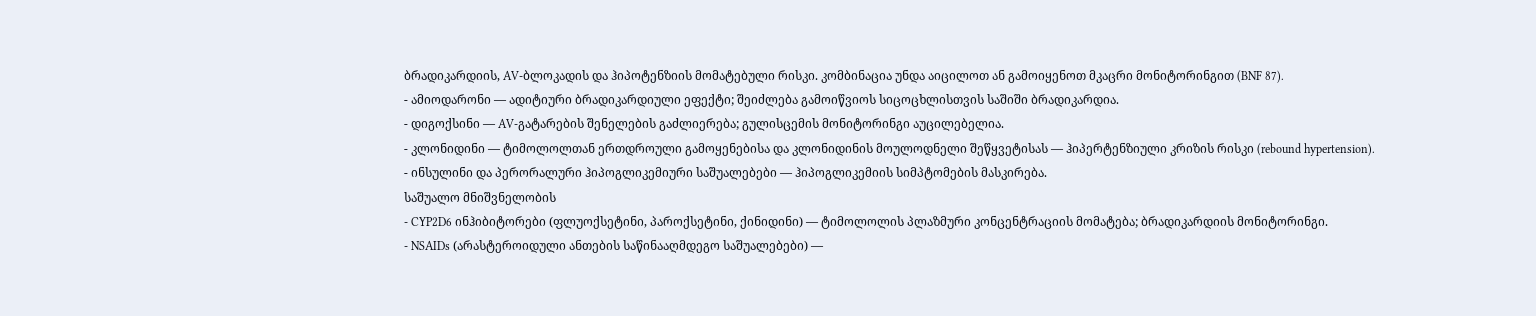ბრადიკარდიის, AV-ბლოკადის და ჰიპოტენზიის მომატებული რისკი. კომბინაცია უნდა აიცილოთ ან გამოიყენოთ მკაცრი მონიტორინგით (BNF 87).
- ამიოდარონი — ადიტიური ბრადიკარდიული ეფექტი; შეიძლება გამოიწვიოს სიცოცხლისთვის საშიში ბრადიკარდია.
- დიგოქსინი — AV-გატარების შენელების გაძლიერება; გულისცემის მონიტორინგი აუცილებელია.
- კლონიდინი — ტიმოლოლთან ერთდროული გამოყენებისა და კლონიდინის მოულოდნელი შეწყვეტისას — ჰიპერტენზიული კრიზის რისკი (rebound hypertension).
- ინსულინი და პერორალური ჰიპოგლიკემიური საშუალებები — ჰიპოგლიკემიის სიმპტომების მასკირება.
საშუალო მნიშვნელობის
- CYP2D6 ინჰიბიტორები (ფლუოქსეტინი, პაროქსეტინი, ქინიდინი) — ტიმოლოლის პლაზმური კონცენტრაციის მომატება; ბრადიკარდიის მონიტორინგი.
- NSAIDs (არასტეროიდული ანთების საწინააღმდეგო საშუალებები) —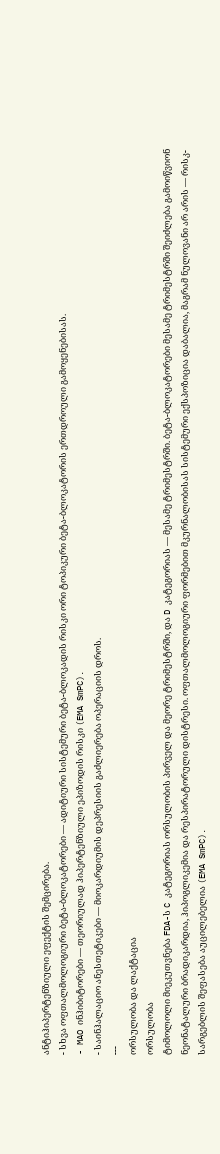ანტიჰიპერტენზიული ეფექტის შემცირება.
- სხვა ოფთალმოლოგიური ბეტა-ბლოკატორები — ადიტიური სისტემური ბეტა-ბლოკადის რისკი ორი ტოპიკური ბეტა-ბლოკატორის ერთდროული გამოყენებისას.
- MAO ინჰიბიტორები — თეორიულად ჰიპერტენზიული ეპიზოდის რისკი (EMA SmPC).
- საინჰალაციო ანესთეტიკები — მიოკარდიუმის დეპრესიის გაძლიერება ოპერაციის დროს.
---
ორსულობა და ლაქტაცია
ორსულობა
ტიმოლოლი მიეკუთვნება FDA-ს C კატეგორიას ორსულობის პირველ და მეორე ტრიმესტრში, და D კატეგორიას — მესამე ტრიმესტრში. ბეტა-ბლოკატორები მესამე ტრიმესტრში შეიძლება გამოიწვიონ ნეონატალური ბრადიკარდია, ჰიპოგლიკემია და რესპირატორული დისტრესი. ოფთალმოლოგიური ფორმებით მკურნალობისას სისტემური ექსპოზიცია დაბალია, მაგრამ ნულოვანი არ არის — რისკ-სარგებლის შეფასება აუცილებელია (EMA SmPC).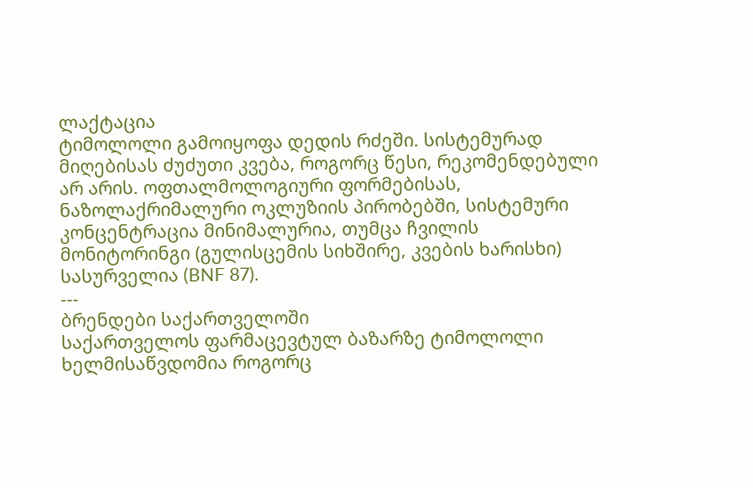ლაქტაცია
ტიმოლოლი გამოიყოფა დედის რძეში. სისტემურად მიღებისას ძუძუთი კვება, როგორც წესი, რეკომენდებული არ არის. ოფთალმოლოგიური ფორმებისას, ნაზოლაქრიმალური ოკლუზიის პირობებში, სისტემური კონცენტრაცია მინიმალურია, თუმცა ჩვილის მონიტორინგი (გულისცემის სიხშირე, კვების ხარისხი) სასურველია (BNF 87).
---
ბრენდები საქართველოში
საქართველოს ფარმაცევტულ ბაზარზე ტიმოლოლი ხელმისაწვდომია როგორც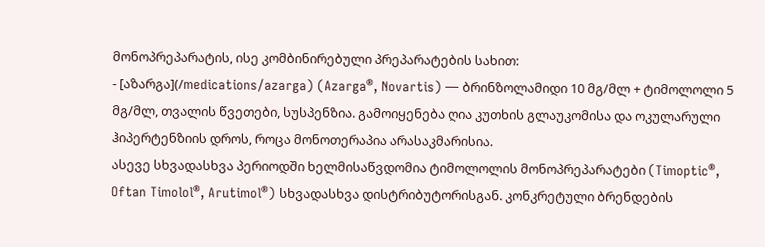მონოპრეპარატის, ისე კომბინირებული პრეპარატების სახით:
- [აზარგა](/medications/azarga) (Azarga®, Novartis) — ბრინზოლამიდი 10 მგ/მლ + ტიმოლოლი 5 მგ/მლ, თვალის წვეთები, სუსპენზია. გამოიყენება ღია კუთხის გლაუკომისა და ოკულარული ჰიპერტენზიის დროს, როცა მონოთერაპია არასაკმარისია.
ასევე სხვადასხვა პერიოდში ხელმისაწვდომია ტიმოლოლის მონოპრეპარატები (Timoptic®, Oftan Timolol®, Arutimol®) სხვადასხვა დისტრიბუტორისგან. კონკრეტული ბრენდების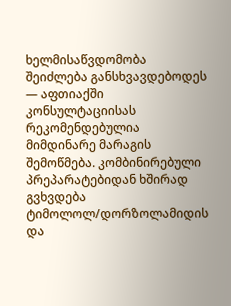ხელმისაწვდომობა შეიძლება განსხვავდებოდეს — აფთიაქში კონსულტაციისას რეკომენდებულია მიმდინარე მარაგის შემოწმება. კომბინირებული პრეპარატებიდან ხშირად გვხვდება ტიმოლოლ/დორზოლამიდის და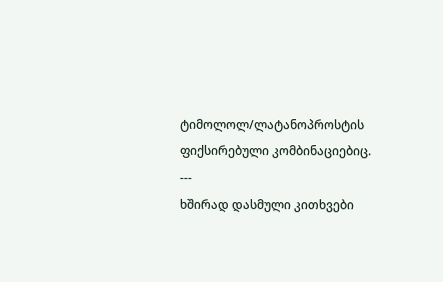ტიმოლოლ/ლატანოპროსტის ფიქსირებული კომბინაციებიც.
---
ხშირად დასმული კითხვები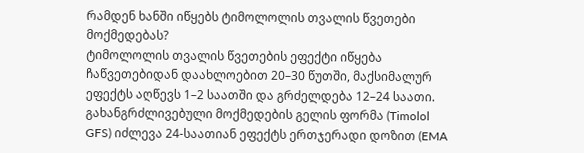რამდენ ხანში იწყებს ტიმოლოლის თვალის წვეთები მოქმედებას?
ტიმოლოლის თვალის წვეთების ეფექტი იწყება ჩაწვეთებიდან დაახლოებით 20–30 წუთში, მაქსიმალურ ეფექტს აღწევს 1–2 საათში და გრძელდება 12–24 საათი. გახანგრძლივებული მოქმედების გელის ფორმა (Timolol GFS) იძლევა 24-საათიან ეფექტს ერთჯერადი დოზით (EMA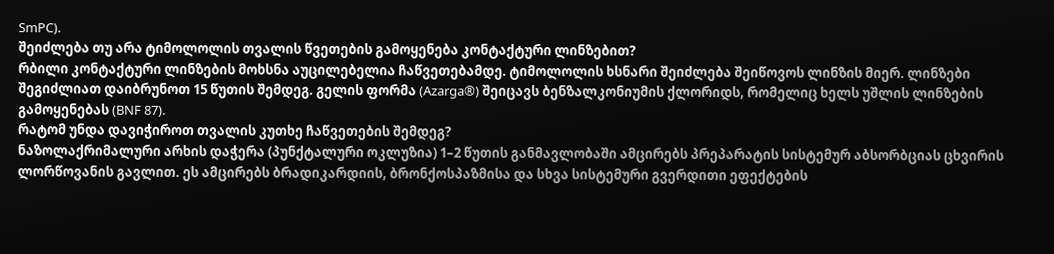SmPC).
შეიძლება თუ არა ტიმოლოლის თვალის წვეთების გამოყენება კონტაქტური ლინზებით?
რბილი კონტაქტური ლინზების მოხსნა აუცილებელია ჩაწვეთებამდე. ტიმოლოლის ხსნარი შეიძლება შეიწოვოს ლინზის მიერ. ლინზები შეგიძლიათ დაიბრუნოთ 15 წუთის შემდეგ. გელის ფორმა (Azarga®) შეიცავს ბენზალკონიუმის ქლორიდს, რომელიც ხელს უშლის ლინზების გამოყენებას (BNF 87).
რატომ უნდა დავიჭიროთ თვალის კუთხე ჩაწვეთების შემდეგ?
ნაზოლაქრიმალური არხის დაჭერა (პუნქტალური ოკლუზია) 1–2 წუთის განმავლობაში ამცირებს პრეპარატის სისტემურ აბსორბციას ცხვირის ლორწოვანის გავლით. ეს ამცირებს ბრადიკარდიის, ბრონქოსპაზმისა და სხვა სისტემური გვერდითი ეფექტების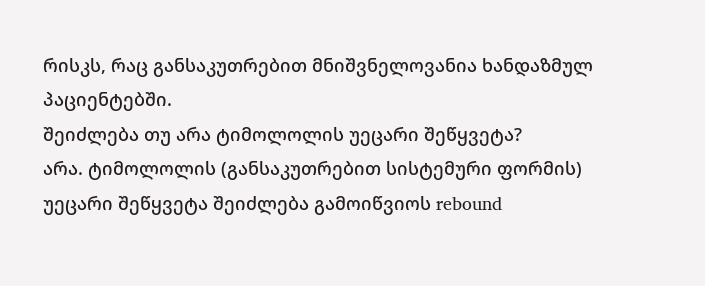რისკს, რაც განსაკუთრებით მნიშვნელოვანია ხანდაზმულ პაციენტებში.
შეიძლება თუ არა ტიმოლოლის უეცარი შეწყვეტა?
არა. ტიმოლოლის (განსაკუთრებით სისტემური ფორმის) უეცარი შეწყვეტა შეიძლება გამოიწვიოს rebound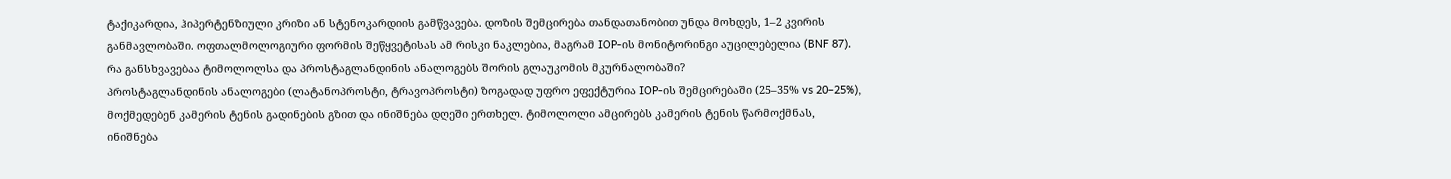ტაქიკარდია, ჰიპერტენზიული კრიზი ან სტენოკარდიის გამწვავება. დოზის შემცირება თანდათანობით უნდა მოხდეს, 1–2 კვირის განმავლობაში. ოფთალმოლოგიური ფორმის შეწყვეტისას ამ რისკი ნაკლებია, მაგრამ IOP-ის მონიტორინგი აუცილებელია (BNF 87).
რა განსხვავებაა ტიმოლოლსა და პროსტაგლანდინის ანალოგებს შორის გლაუკომის მკურნალობაში?
პროსტაგლანდინის ანალოგები (ლატანოპროსტი, ტრავოპროსტი) ზოგადად უფრო ეფექტურია IOP-ის შემცირებაში (25–35% vs 20–25%), მოქმედებენ კამერის ტენის გადინების გზით და ინიშნება დღეში ერთხელ. ტიმოლოლი ამცირებს კამერის ტენის წარმოქმნას, ინიშნება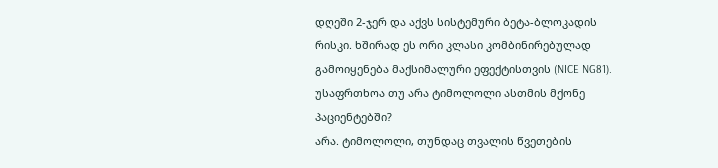დღეში 2-ჯერ და აქვს სისტემური ბეტა-ბლოკადის რისკი. ხშირად ეს ორი კლასი კომბინირებულად გამოიყენება მაქსიმალური ეფექტისთვის (NICE NG81).
უსაფრთხოა თუ არა ტიმოლოლი ასთმის მქონე პაციენტებში?
არა. ტიმოლოლი, თუნდაც თვალის წვეთების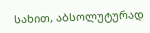სახით, აბსოლუტურად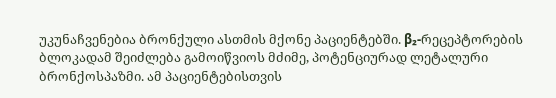უკუნაჩვენებია ბრონქული ასთმის მქონე პაციენტებში. β₂-რეცეპტორების ბლოკადამ შეიძლება გამოიწვიოს მძიმე, პოტენციურად ლეტალური ბრონქოსპაზმი. ამ პაციენტებისთვის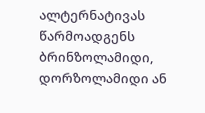ალტერნატივას წარმოადგენს ბრინზოლამიდი, დორზოლამიდი ან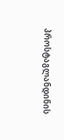პროსტაგლანდინის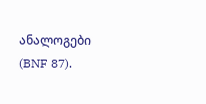ანალოგები (BNF 87).